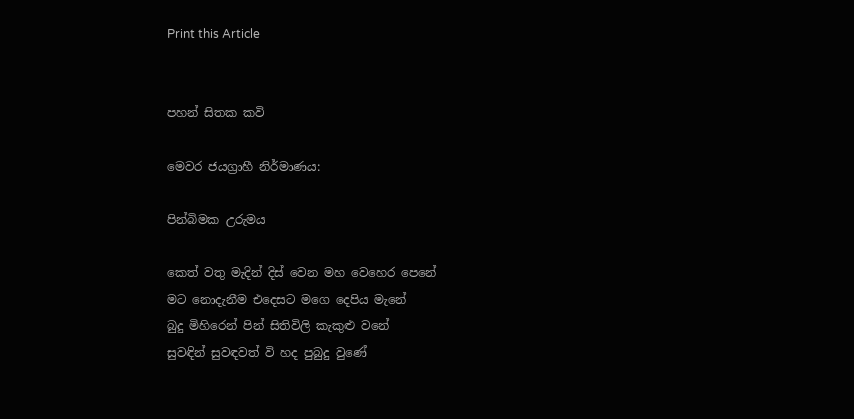Print this Article


පහන් සිතක කවි

මෙවර ජයග්‍රාහී නිර්මාණය:

පින්බිමක උරුමය

කෙත් වතු මැදින් දිස් වෙන මහ වෙහෙර පෙනේ
මට නොදැනීම එදෙසට මගෙ දෙපිය මැනේ
බුදු මිහිරෙන් පින් සිතිවිලි කැකුළු වනේ
සුවඳින් සුවඳවත් වි හද පුබුදු වුණේ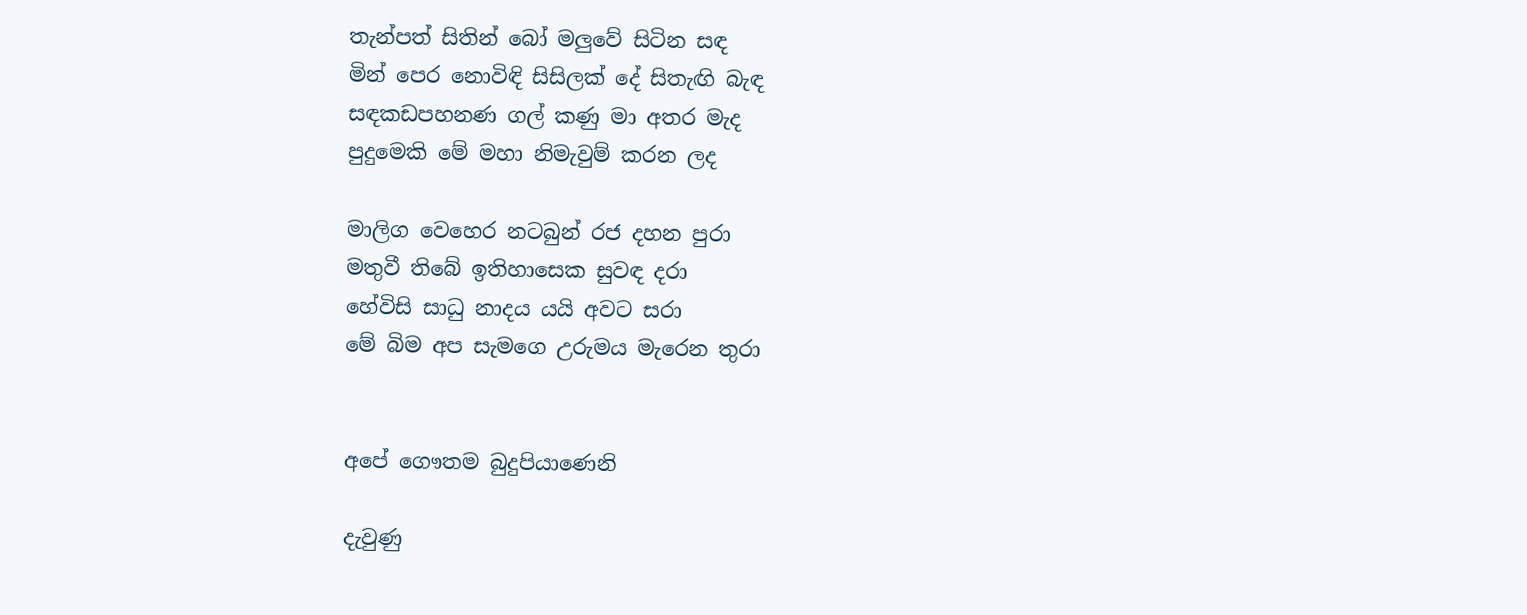තැන්පත් සිතින් බෝ මලුවේ සිටින සඳ
මින් පෙර නොවිඳි සිසිලක් දේ සිතැඟි බැඳ
සඳකඩපහනණ ගල් කණු මා අතර මැද
පුදුමෙකි මේ මහා නිමැවුම් කරන ලද

මාලිග වෙහෙර නටබුන් රජ දහන පුරා
මතුවී තිබේ ඉතිහාසෙක සුවඳ දරා
හේවිසි සාධු නාදය යයි අවට සරා
මේ බිම අප සැමගෙ උරුමය මැරෙන තුරා


අපේ ගෞතම බුදුපියාණෙනි

දැවුණු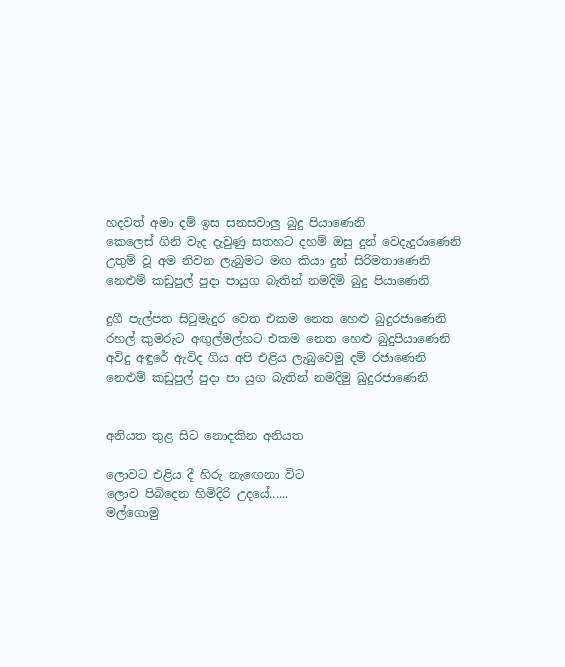හදවත් අමා දම් ඉස සනසවාලු බුදු පියාණෙනි
කෙලෙස් ගිනි වැද දැවුණු සතහට දහම් ඔසු දුන් වෙදැදුරාණෙනි
උතුම් වූ අම නිවන ලැබුමට මඟ කියා දුන් සිරිමතාණෙනි
නෙළුම් කඩුපුල් පුදා පායුග බැතින් නමදිමි බුදු පියාණෙනි

දුගී පැල්පත සිටුමැදුර වෙත එකම නෙත හෙළු බුදුරජාණෙනි
රහල් කුමරුට අඟුල්මල්හට එකම නෙත හෙළු බුදුපියාණෙනි
අවිදු අඳුරේ ඇවිද ගිය අපි එළිය ලැබුවෙමු දම් රජාණෙනි
නෙළුම් කඩුපුල් පුදා පා යුග බැතින් නමදිමු බුදුරජාණෙනි


අනියත තුළ සිට නොදකින අනියත

ලොවට එළිය දී හිරු නැඟෙනා විට
ලොව පිබිදෙන හිමිදිරි උදයේ......
මල්ගොමු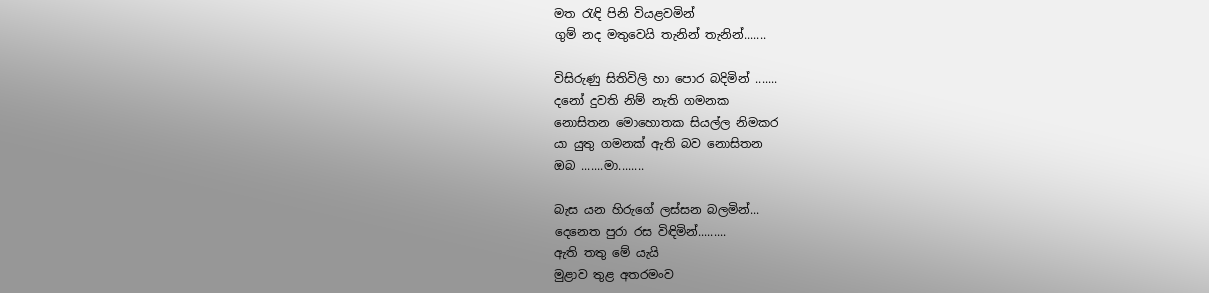මත රැඳි පිනි වියළවමින්
ගුම් නද මතුවෙයි තැනින් තැනින්.......

විසිරුණු සිතිවිලි හා පොර බදිමින් .......
දනෝ දුවති නිම් නැති ගමනක
නොසිතන මොහොතක සියල්ල නිමකර
යා යුතු ගමනක් ඇති බව නොසිතන
ඔබ .......මා........

බැස යන හිරුගේ ලස්සන බලමින්...
දෙනෙත පුරා රස විඳිමින්.........
ඇති තතු මේ යැයි
මුළාව තුළ අතරමංව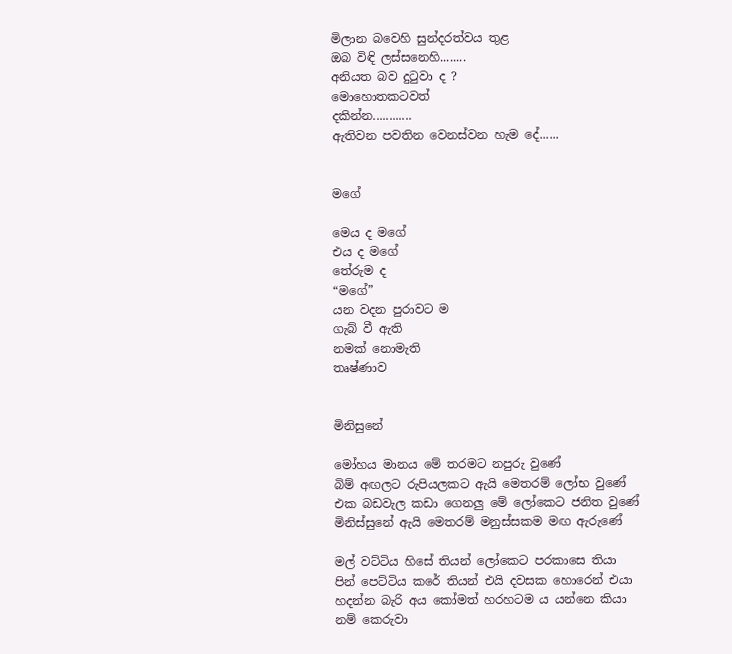මිලාන බවෙහි සුන්දරත්වය තුළ
ඔබ විඳි ලස්සනෙහි........
අනියත බව දුටුවා ද ?
මොහොතකටවත්
දකින්න............
ඇතිවන පවතින වෙනස්වන හැම දේ......


මගේ

මෙය ද මගේ
එය ද මගේ
තේරුම ද
“මගේ”
යන වදන පුරාවට ම
ගැබ් වී ඇති
නමක් නොමැති
තෘෂ්ණාව


මිනිසුනේ

මෝහය මානය මේ තරමට නපුරු වුණේ
බිම් අඟලට රුපියලකට ඇයි මෙතරම් ලෝභ වුණේ
එක බඩවැල කඩා ගෙනලු මේ ලෝකෙට ජනිත වුණේ
මිනිස්සුනේ ඇයි මෙතරම් මනුස්සකම මඟ ඇරුණේ

මල් වට්ටිය හිසේ තියන් ලෝකෙට පරකාසෙ තියා
පින් පෙට්ටිය කරේ තියන් එයි දවසක හොරෙන් එයා
හදන්න බැරි අය කෝමත් හරහටම ය යන්නෙ කියා
නම් කෙරුවා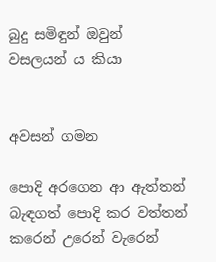බුදු සමිඳුන් ඔවුන් වසලයන් ය කියා


අවසන් ගමන

පොදි අරගෙන ආ ඇත්තන්
බැඳගත් පොදි කර වත්තන්
කරෙන් උරෙන් වැරෙන්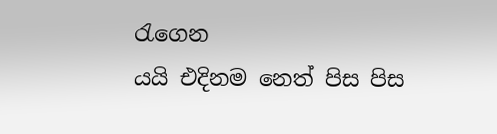රැගෙන
යයි එදිනම නෙත් පිස පිස